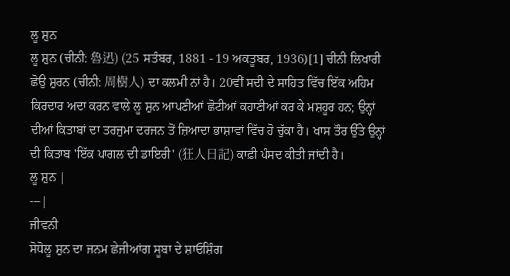ਲੂ ਸ਼ੁਨ
ਲੂ ਸ਼ੁਨ (ਚੀਨੀ: 魯迅) (25 ਸਤੰਬਰ, 1881 - 19 ਅਕਤੂਬਰ, 1936)[1] ਚੀਨੀ ਲਿਖਾਰੀ ਛੋਉ ਸ਼ੁਰਨ (ਚੀਨੀ: 周樹人) ਦਾ ਕਲਮੀ ਨਾਂ ਹੈ। 20ਵੀਂ ਸਦੀ ਦੇ ਸਾਹਿਤ ਵਿੱਚ ਇੱਕ ਅਹਿਮ ਕਿਰਦਾਰ ਅਦਾ ਕਰਨ ਵਾਲੇ ਲੂ ਸ਼ੁਨ ਆਪਣੀਆਂ ਛੋਟੀਆਂ ਕਹਾਣੀਆਂ ਕਰ ਕੇ ਮਸ਼ਹੂਰ ਹਨ; ਉਨ੍ਹਾਂ ਦੀਆਂ ਕਿਤਾਬਾਂ ਦਾ ਤਰਜੁਮਾ ਦਰਜਨ ਤੋਂ ਜ਼ਿਆਦਾ ਭਾਸ਼ਾਵਾਂ ਵਿੱਚ ਹੋ ਚੁੱਕਾ ਹੈ। ਖਾਸ ਤੌਰ ਉੱਤੇ ਉਨ੍ਹਾਂ ਦੀ ਕਿਤਾਬ 'ਇੱਕ ਪਾਗਲ ਦੀ ਡਾਇਰੀ' (狂人日記) ਕਾਫ਼ੀ ਪੰਸਦ ਕੀਤੀ ਜਾਂਦੀ ਹੈ।
ਲੂ ਸ਼ੁਨ |
---|
ਜੀਵਨੀ
ਸੋਧੋਲੂ ਸ਼ੁਨ ਦਾ ਜਨਮ ਛੇਜੀਆਂਗ ਸੂਬਾ ਦੇ ਸ਼ਾਓਸ਼ਿੰਗ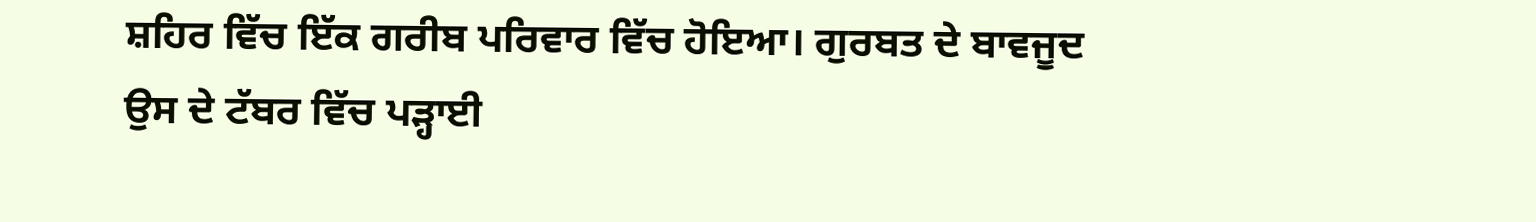ਸ਼ਹਿਰ ਵਿੱਚ ਇੱਕ ਗਰੀਬ ਪਰਿਵਾਰ ਵਿੱਚ ਹੋਇਆ। ਗੁਰਬਤ ਦੇ ਬਾਵਜੂਦ ਉਸ ਦੇ ਟੱਬਰ ਵਿੱਚ ਪੜ੍ਹਾਈ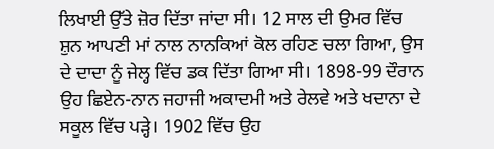ਲਿਖਾਈ ਉੱਤੇ ਜ਼ੋਰ ਦਿੱਤਾ ਜਾਂਦਾ ਸੀ। 12 ਸਾਲ ਦੀ ਉਮਰ ਵਿੱਚ ਸ਼ੁਨ ਆਪਣੀ ਮਾਂ ਨਾਲ ਨਾਨਕਿਆਂ ਕੋਲ ਰਹਿਣ ਚਲਾ ਗਿਆ, ਉਸ ਦੇ ਦਾਦਾ ਨੂੰ ਜੇਲ੍ਹ ਵਿੱਚ ਡਕ ਦਿੱਤਾ ਗਿਆ ਸੀ। 1898-99 ਦੌਰਾਨ ਉਹ ਛਿਏਨ-ਨਾਨ ਜਹਾਜੀ ਅਕਾਦਮੀ ਅਤੇ ਰੇਲਵੇ ਅਤੇ ਖਦਾਨਾ ਦੇ ਸਕੂਲ ਵਿੱਚ ਪੜ੍ਹੇ। 1902 ਵਿੱਚ ਉਹ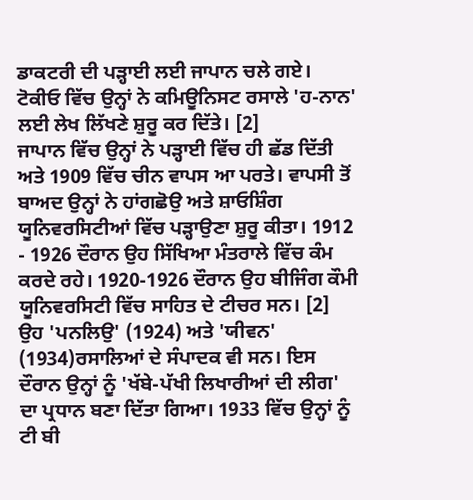ਡਾਕਟਰੀ ਦੀ ਪੜ੍ਹਾਈ ਲਈ ਜਾਪਾਨ ਚਲੇ ਗਏ। ਟੋਕੀਓ ਵਿੱਚ ਉਨ੍ਹਾਂ ਨੇ ਕਮਿਊਨਿਸਟ ਰਸਾਲੇ 'ਹ-ਨਾਨ' ਲਈ ਲੇਖ ਲਿੱਖਣੇ ਸ਼ੁਰੂ ਕਰ ਦਿੱਤੇ। [2]
ਜਾਪਾਨ ਵਿੱਚ ਉਨ੍ਹਾਂ ਨੇ ਪੜ੍ਹਾਈ ਵਿੱਚ ਹੀ ਛੱਡ ਦਿੱਤੀ ਅਤੇ 1909 ਵਿੱਚ ਚੀਨ ਵਾਪਸ ਆ ਪਰਤੇ। ਵਾਪਸੀ ਤੋਂ ਬਾਅਦ ਉਨ੍ਹਾਂ ਨੇ ਹਾਂਗਛੋਉ ਅਤੇ ਸ਼ਾਓਸ਼ਿੰਗ ਯੂਨਿਵਰਸਿਟੀਆਂ ਵਿੱਚ ਪੜ੍ਹਾਉਣਾ ਸ਼ੁਰੂ ਕੀਤਾ। 1912 - 1926 ਦੌਰਾਨ ਉਹ ਸਿੱਖਿਆ ਮੰਤਰਾਲੇ ਵਿੱਚ ਕੰਮ ਕਰਦੇ ਰਹੇ। 1920-1926 ਦੌਰਾਨ ਉਹ ਬੀਜਿੰਗ ਕੌਮੀ ਯੂਨਿਵਰਸਿਟੀ ਵਿੱਚ ਸਾਹਿਤ ਦੇ ਟੀਚਰ ਸਨ। [2]
ਉਹ 'ਪਨਲਿਉ' (1924) ਅਤੇ 'ਯੀਵਨ' (1934)ਰਸਾਲਿਆਂ ਦੇ ਸੰਪਾਦਕ ਵੀ ਸਨ। ਇਸ ਦੌਰਾਨ ਉਨ੍ਹਾਂ ਨੂੰ 'ਖੱਬੇ-ਪੱਖੀ ਲਿਖਾਰੀਆਂ ਦੀ ਲੀਗ' ਦਾ ਪ੍ਰਧਾਨ ਬਣਾ ਦਿੱਤਾ ਗਿਆ। 1933 ਵਿੱਚ ਉਨ੍ਹਾਂ ਨੂੰ ਟੀ ਬੀ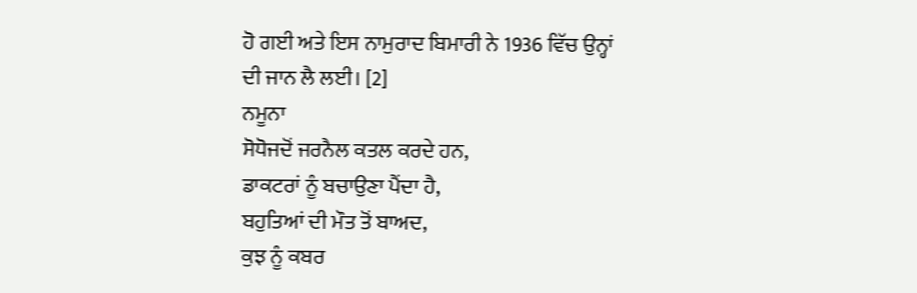ਹੋ ਗਈ ਅਤੇ ਇਸ ਨਾਮੁਰਾਦ ਬਿਮਾਰੀ ਨੇ 1936 ਵਿੱਚ ਉਨ੍ਹਾਂ ਦੀ ਜਾਨ ਲੈ ਲਈ। [2]
ਨਮੂਨਾ
ਸੋਧੋਜਦੋਂ ਜਰਨੈਲ ਕਤਲ ਕਰਦੇ ਹਨ,
ਡਾਕਟਰਾਂ ਨੂੰ ਬਚਾਉਣਾ ਪੈਂਦਾ ਹੈ,
ਬਹੁਤਿਆਂ ਦੀ ਮੌਤ ਤੋਂ ਬਾਅਦ,
ਕੁਝ ਨੂੰ ਕਬਰ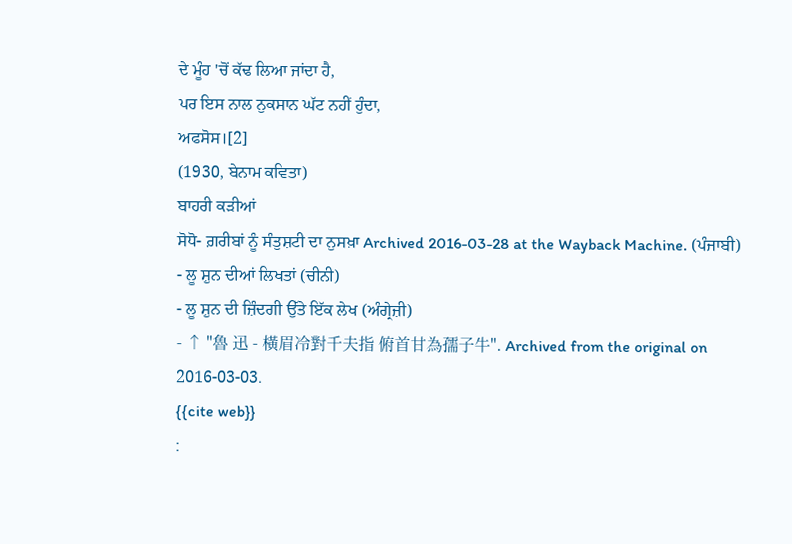ਦੇ ਮੂੰਹ 'ਚੋਂ ਕੱਢ ਲਿਆ ਜਾਂਦਾ ਹੈ,
ਪਰ ਇਸ ਨਾਲ ਨੁਕਸਾਨ ਘੱਟ ਨਹੀਂ ਹੁੰਦਾ,
ਅਫਸੋਸ।[2]
(1930, ਬੇਨਾਮ ਕਵਿਤਾ)
ਬਾਹਰੀ ਕੜੀਆਂ
ਸੋਧੋ- ਗ਼ਰੀਬਾਂ ਨੂੰ ਸੰਤੁਸ਼ਟੀ ਦਾ ਨੁਸਖ਼ਾ Archived 2016-03-28 at the Wayback Machine. (ਪੰਜਾਬੀ)
- ਲੂ ਸ਼ੁਨ ਦੀਆਂ ਲਿਖਤਾਂ (ਚੀਨੀ)
- ਲੂ ਸ਼ੁਨ ਦੀ ਜ਼ਿੰਦਗੀ ਉੱਤੇ ਇੱਕ ਲੇਖ (ਅੰਗ੍ਰੇਜ਼ੀ)
- ↑ "魯 迅 - 橫眉冷對千夫指 俯首甘為孺子牛". Archived from the original on 2016-03-03.
{{cite web}}
: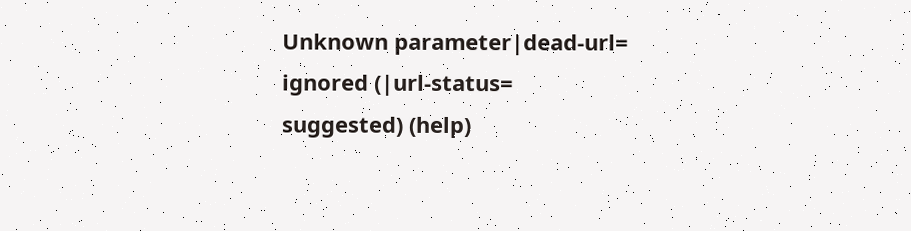Unknown parameter|dead-url=
ignored (|url-status=
suggested) (help)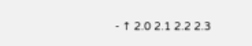- ↑ 2.0 2.1 2.2 2.3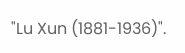"Lu Xun (1881-1936)".